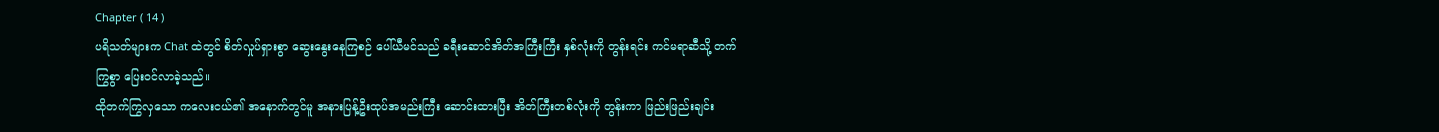Chapter ( 14 )
ပရိသတ်များက Chat ထဲတွင် စိတ်လှုပ်ရှားစွာ ဆွေးနွေးနေကြစဉ် ပေါ်ယီမင်သည် ခရီးဆောင်အိတ်အကြီးကြီး နှစ်လုံးကို တွန်းရင်း ကင်မရာဆီသို့ တက်ကြွစွာ ပြေးဝင်လာခဲ့သည်။
ထိုတက်ကြွလှသော ကလေးငယ်၏ အနောက်တွင်မူ အနားပြန့်ဦးထုပ်အမည်းကြီး ဆောင်းထားပြီး အိတ်ကြီးတစ်လုံးကို တွန်းကာ ဖြည်းဖြည်းချင်း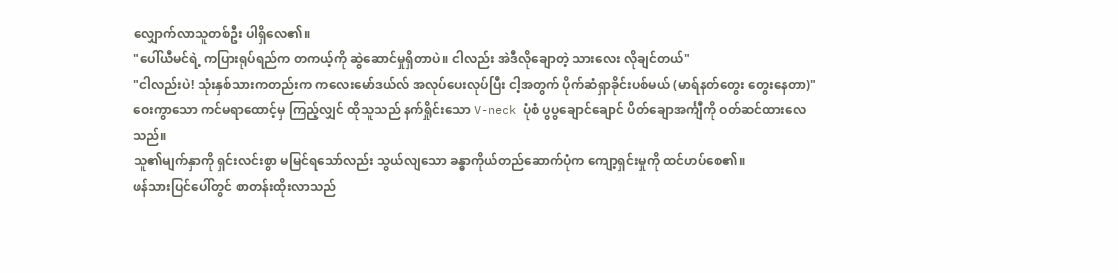လျှောက်လာသူတစ်ဦး ပါရှိလေ၏။
"ပေါ်ယီမင်ရဲ့ ကပြားရုပ်ရည်က တကယ့်ကို ဆွဲဆောင်မှုရှိတာပဲ။ ငါလည်း အဲဒီလိုချောတဲ့ သားလေး လိုချင်တယ်"
"ငါလည်းပဲ! သုံးနှစ်သားကတည်းက ကလေးမော်ဒယ်လ် အလုပ်ပေးလုပ်ပြီး ငါ့အတွက် ပိုက်ဆံရှာခိုင်းပစ်မယ် (မာရ်နတ်တွေး တွေးနေတာ)"
ဝေးကွာသော ကင်မရာထောင့်မှ ကြည့်လျှင် ထိုသူသည် နက်ရှိုင်းသော V-neck ပုံစံ ပွပွချောင်ချောင် ပိတ်ချောအင်္ကျီကို ဝတ်ဆင်ထားလေသည်။
သူ၏မျက်နှာကို ရှင်းလင်းစွာ မမြင်ရသော်လည်း သွယ်လျသော ခန္ဓာကိုယ်တည်ဆောက်ပုံက ကျော့ရှင်းမှုကို ထင်ဟပ်စေ၏။
ဖန်သားပြင်ပေါ်တွင် စာတန်းထိုးလာသည်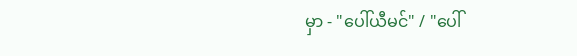မှာ - "ပေါ်ယီမင်" / "ပေါ်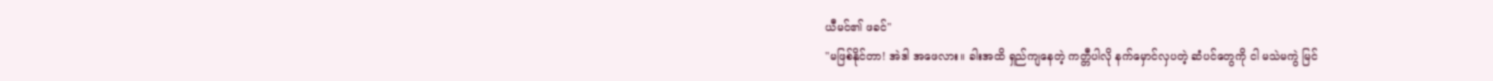ယီမင်၏ ဖခင်"
"မဖြစ်နိုင်တာ! အဲဒါ အဖေလား။ ခါးအထိ ရှည်ကျနေတဲ့ ကတ္တီပါလို နက်မှောင်လှပတဲ့ ဆံပင်တွေကို ငါ မသဲမကွဲ မြင်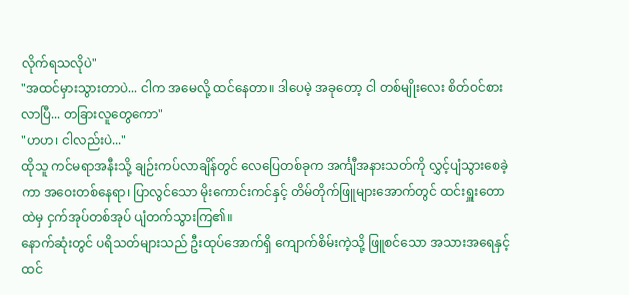လိုက်ရသလိုပဲ"
"အထင်မှားသွားတာပဲ... ငါက အမေလို့ ထင်နေတာ။ ဒါပေမဲ့ အခုတော့ ငါ တစ်မျိုးလေး စိတ်ဝင်စားလာပြီ... တခြားလူတွေကော"
"ဟဟ၊ ငါလည်းပဲ..."
ထိုသူ ကင်မရာအနီးသို့ ချဉ်းကပ်လာချိန်တွင် လေပြေတစ်ခုက အင်္ကျီအနားသတ်ကို လွှင့်ပျံသွားစေခဲ့ကာ အဝေးတစ်နေရာ၊ ပြာလွင်သော မိုးကောင်းကင်နှင့် တိမ်တိုက်ဖြူများအောက်တွင် ထင်းရှူးတောထဲမှ ငှက်အုပ်တစ်အုပ် ပျံတက်သွားကြ၏။
နောက်ဆုံးတွင် ပရိသတ်များသည် ဦးထုပ်အောက်ရှိ ကျောက်စိမ်းကဲ့သို့ ဖြူစင်သော အသားအရေနှင့် ထင်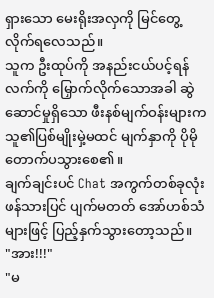ရှားသော မေးရိုးအလှကို မြင်တွေ့လိုက်ရလေသည်။
သူက ဦးထုပ်ကို အနည်းငယ်ပင့်ရန် လက်ကို မြှောက်လိုက်သောအခါ ဆွဲဆောင်မှုရှိသော ဖီးနစ်မျက်ဝန်းများက သူ၏ပြစ်မျိုးမှဲ့မထင် မျက်နှာကို ပိုမိုတောက်ပသွားစေ၏။
ချက်ချင်းပင် Chat အကွက်တစ်ခုလုံး ဖန်သားပြင် ပျက်မတတ် အော်ဟစ်သံများဖြင့် ပြည့်နှက်သွားတော့သည်။
"အား!!!"
"မ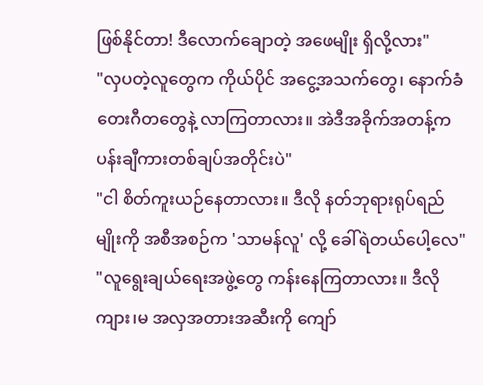ဖြစ်နိုင်တာ! ဒီလောက်ချောတဲ့ အဖေမျိုး ရှိလို့လား"
"လှပတဲ့လူတွေက ကိုယ်ပိုင် အငွေ့အသက်တွေ၊ နောက်ခံတေးဂီတတွေနဲ့ လာကြတာလား။ အဲဒီအခိုက်အတန့်က ပန်းချီကားတစ်ချပ်အတိုင်းပဲ"
"ငါ စိတ်ကူးယဉ်နေတာလား။ ဒီလို နတ်ဘုရားရုပ်ရည်မျိုးကို အစီအစဉ်က 'သာမန်လူ' လို့ ခေါ်ရဲတယ်ပေါ့လေ"
"လူရွေးချယ်ရေးအဖွဲ့တွေ ကန်းနေကြတာလား။ ဒီလို ကျား၊မ အလှအတားအဆီးကို ကျော်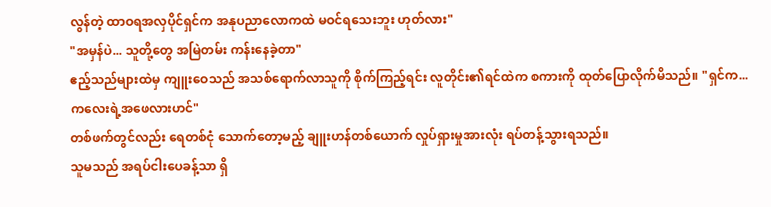လွန်တဲ့ ထာဝရအလှပိုင်ရှင်က အနုပညာလောကထဲ မဝင်ရသေးဘူး ဟုတ်လား"
"အမှန်ပဲ... သူတို့တွေ အမြဲတမ်း ကန်းနေခဲ့တာ"
ဧည့်သည်များထဲမှ ကျူးဝေသည် အသစ်ရောက်လာသူကို စိုက်ကြည့်ရင်း လူတိုင်း၏ရင်ထဲက စကားကို ထုတ်ပြောလိုက်မိသည်။ "ရှင်က... ကလေးရဲ့အဖေလားဟင်"
တစ်ဖက်တွင်လည်း ရေတစ်ငုံ သောက်တော့မည့် ချူးဟန်တစ်ယောက် လှုပ်ရှားမှုအားလုံး ရပ်တန့်သွားရသည်။
သူမသည် အရပ်ငါးပေခန့်သာ ရှိ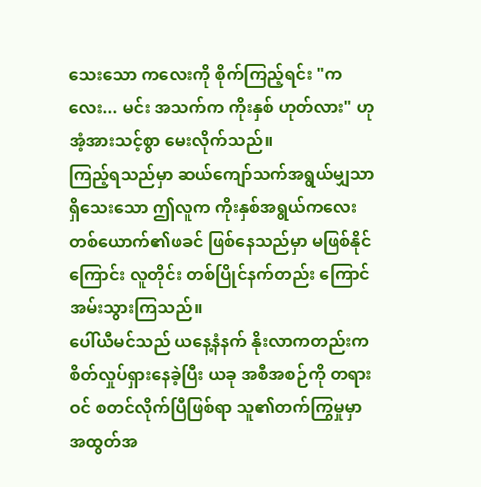သေးသော ကလေးကို စိုက်ကြည့်ရင်း "ကလေး... မင်း အသက်က ကိုးနှစ် ဟုတ်လား" ဟု အံ့အားသင့်စွာ မေးလိုက်သည်။
ကြည့်ရသည်မှာ ဆယ်ကျော်သက်အရွယ်မျှသာ ရှိသေးသော ဤလူက ကိုးနှစ်အရွယ်ကလေးတစ်ယောက်၏ဖခင် ဖြစ်နေသည်မှာ မဖြစ်နိုင်ကြောင်း လူတိုင်း တစ်ပြိုင်နက်တည်း ကြောင်အမ်းသွားကြသည်။
ပေါ်ယီမင်သည် ယနေ့နံနက် နိုးလာကတည်းက စိတ်လှုပ်ရှားနေခဲ့ပြီး ယခု အစီအစဉ်ကို တရားဝင် စတင်လိုက်ပြီဖြစ်ရာ သူ၏တက်ကြွမှုမှာ အထွတ်အ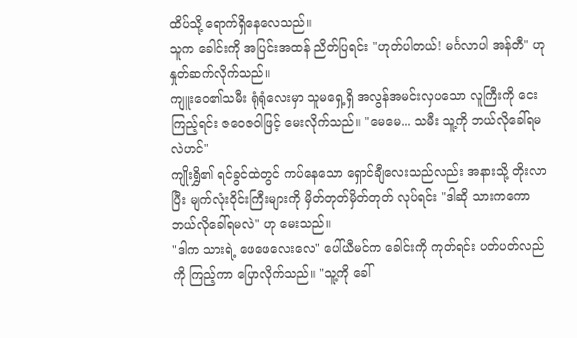ထိပ်သို့ ရောက်ရှိနေလေသည်။
သူက ခေါင်းကို အပြင်းအထန် ညိတ်ပြရင်း "ဟုတ်ပါတယ်! မင်္ဂလာပါ အန်တီ" ဟု နှုတ်ဆက်လိုက်သည်။
ကျူးဝေ၏သမီး ရုံရုံလေးမှာ သူမရှေ့ရှိ အလွန်အမင်းလှပသော လူကြီးကို ငေးကြည့်ရင်း ဇဝေဇဝါဖြင့် မေးလိုက်သည်။ "မေမေ... သမီး သူ့ကို ဘယ်လိုခေါ်ရမလဲဟင်"
ကျိုးရွှိ၏ ရင်ခွင်ထဲတွင် ကပ်နေသော ရှောင်ချီလေးသည်လည်း အနားသို့ တိုးလာပြီး မျက်လုံးဝိုင်းကြီးများကို မှိတ်တုတ်မှိတ်တုတ် လုပ်ရင်း "ဒါဆို သားကကော ဘယ်လိုခေါ်ရမလဲ" ဟု မေးသည်။
"ဒါက သားရဲ့ ဖေဖေလေးလေ" ပေါ်ယီမင်က ခေါင်းကို ကုတ်ရင်း ပတ်ပတ်လည်ကို ကြည့်ကာ ပြောလိုက်သည်။ "သူ့ကို ခေါ်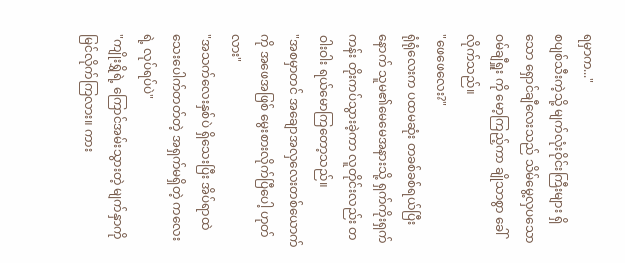ရမှာက..."
စပျစ်သီးကဲ့သို့ မျက်လုံးဝိုင်းကြီးများ ရှိသော ရှောင်ချီလေးသည် သိမ်မွေ့လှပသော ဝမ်ချီရှူး ကို မော့ကြည့်ကာ ချိုသာစွာ ခေါ်လိုက်သည်။
"ဖေဖေလေး?"
ရုံရုံလေးက ပထမဆုံး တခစ်ခစ်ရယ်ပြီးနောက် သူမ၏မေမေအနားသို့ ရှက်ကိုးရှက်ကန်း တိုးကပ်သွားခဲ့ကာ လူတိုင်းလည်း တဝါးဝါး ရယ်မောကြတော့သည်။
"အစမှာတင် အချောအလှလေးတစ်ယောက်ကို အဖေအဖြစ် မွေးစားလိုက်ပြီပေါ့ ဟုတ်လား"
"အသက်လေးနှစ်ပဲ ရှိသေးပြီး အိပ်ရာထဲ သေးပေါက်တတ်တဲ့ အရှက်မရှိတဲ့ ကလေးရဲ့ လုပ်ရပ်ပဲ"
"ကျိုးရွှိရဲ့ ကြောင်အမ်းသွားတဲ့ မျက်နှာကို မြင်လိုက်ကြလား။ ကား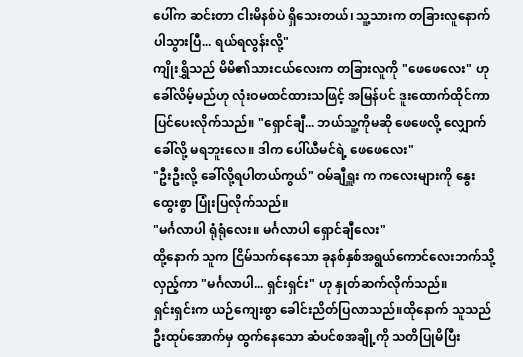ပေါ်က ဆင်းတာ ငါးမိနစ်ပဲ ရှိသေးတယ်၊ သူ့သားက တခြားလူနောက် ပါသွားပြီ... ရယ်ရလွန်းလို့"
ကျိုးရွှိသည် မိမိ၏သားငယ်လေးက တခြားလူကို "ဖေဖေလေး" ဟု ခေါ်လိမ့်မည်ဟု လုံးဝမထင်ထားသဖြင့် အမြန်ပင် ဒူးထောက်ထိုင်ကာ ပြင်ပေးလိုက်သည်။ "ရှောင်ချီ... ဘယ်သူ့ကိုမဆို ဖေဖေလို့ လျှောက်ခေါ်လို့ မရဘူးလေ။ ဒါက ပေါ်ယီမင်ရဲ့ ဖေဖေလေး"
"ဦးဦးလို့ ခေါ်လို့ရပါတယ်ကွယ်" ဝမ်ချီရှူး က ကလေးများကို နွေးထွေးစွာ ပြုံးပြလိုက်သည်။
"မင်္ဂလာပါ ရုံရုံလေး။ မင်္ဂလာပါ ရှောင်ချီလေး"
ထို့နောက် သူက ငြိမ်သက်နေသော ခုနစ်နှစ်အရွယ်ကောင်လေးဘက်သို့ လှည့်ကာ "မင်္ဂလာပါ... ရှင်းရှင်း" ဟု နှုတ်ဆက်လိုက်သည်။
ရှင်းရှင်းက ယဉ်ကျေးစွာ ခေါင်းညိတ်ပြလာသည်။ထိုနောက် သူသည် ဦးထုပ်အောက်မှ ထွက်နေသော ဆံပင်စအချို့ကို သတိပြုမိပြီး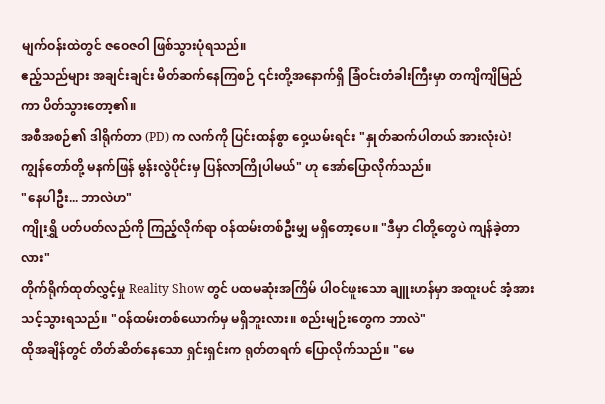မျက်ဝန်းထဲတွင် ဇဝေဇဝါ ဖြစ်သွားပုံရသည်။
ဧည့်သည်များ အချင်းချင်း မိတ်ဆက်နေကြစဉ် ၎င်းတို့အနောက်ရှိ ခြံဝင်းတံခါးကြီးမှာ တကျိကျိမြည်ကာ ပိတ်သွားတော့၏။
အစီအစဉ်၏ ဒါရိုက်တာ (PD) က လက်ကို ပြင်းထန်စွာ ဝှေ့ယမ်းရင်း "နှုတ်ဆက်ပါတယ် အားလုံးပဲ! ကျွန်တော်တို့ မနက်ဖြန် မွန်းလွဲပိုင်းမှ ပြန်လာကြိုပါမယ်" ဟု အော်ပြောလိုက်သည်။
"နေပါဦး... ဘာလဲဟ"
ကျိုးရွှိ ပတ်ပတ်လည်ကို ကြည့်လိုက်ရာ ဝန်ထမ်းတစ်ဦးမျှ မရှိတော့ပေ။ "ဒီမှာ ငါတို့တွေပဲ ကျန်ခဲ့တာလား"
တိုက်ရိုက်ထုတ်လွှင့်မှု Reality Show တွင် ပထမဆုံးအကြိမ် ပါဝင်ဖူးသော ချူးဟန်မှာ အထူးပင် အံ့အားသင့်သွားရသည်။ "ဝန်ထမ်းတစ်ယောက်မှ မရှိဘူးလား။ စည်းမျဉ်းတွေက ဘာလဲ"
ထိုအချိန်တွင် တိတ်ဆိတ်နေသော ရှင်းရှင်းက ရုတ်တရက် ပြောလိုက်သည်။ "မေ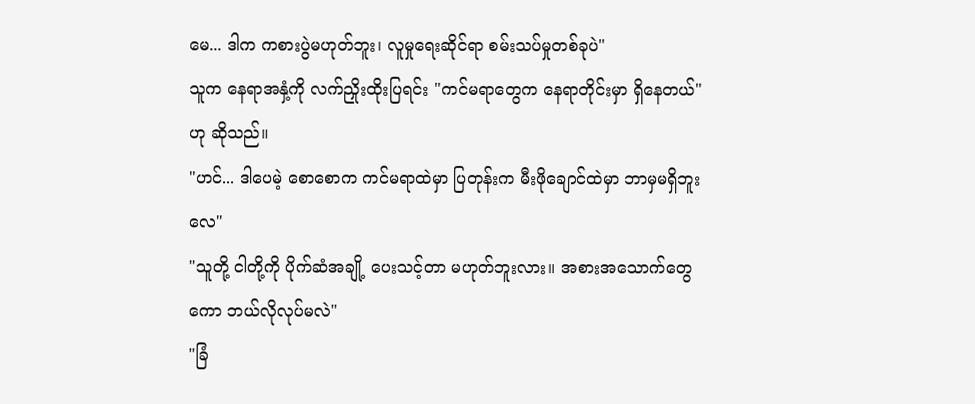မေ... ဒါက ကစားပွဲမဟုတ်ဘူး၊ လူမှုရေးဆိုင်ရာ စမ်းသပ်မှုတစ်ခုပဲ"
သူက နေရာအနှံ့ကို လက်ညှိုးထိုးပြရင်း "ကင်မရာတွေက နေရာတိုင်းမှာ ရှိနေတယ်" ဟု ဆိုသည်။
"ဟင်... ဒါပေမဲ့ စောစောက ကင်မရာထဲမှာ ပြတုန်းက မီးဖိုချောင်ထဲမှာ ဘာမှမရှိဘူးလေ"
"သူတို့ ငါတို့ကို ပိုက်ဆံအချို့ ပေးသင့်တာ မဟုတ်ဘူးလား။ အစားအသောက်တွေကော ဘယ်လိုလုပ်မလဲ"
"ခြံ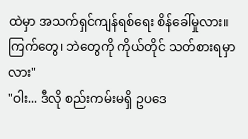ထဲမှာ အသက်ရှင်ကျန်ရစ်ရေး စိန်ခေါ်မှုလား။ ကြက်တွေ၊ ဘဲတွေကို ကိုယ်တိုင် သတ်စားရမှာလား"
"ဝါး... ဒီလို စည်းကမ်းမရှိ ဥပဒေ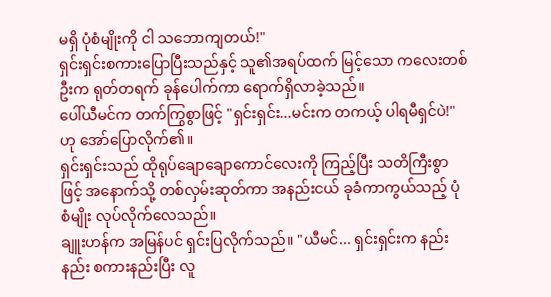မရှိ ပုံစံမျိုးကို ငါ သဘောကျတယ်!"
ရှင်းရှင်းစကားပြောပြီးသည်နှင့် သူ၏အရပ်ထက် မြင့်သော ကလေးတစ်ဦးက ရုတ်တရက် ခုန်ပေါက်ကာ ရောက်ရှိလာခဲ့သည်။
ပေါ်ယီမင်က တက်ကြွစွာဖြင့် "ရှင်းရှင်း...မင်းက တကယ့် ပါရမီရှင်ပဲ!" ဟု အော်ပြောလိုက်၏။
ရှင်းရှင်းသည် ထိုရုပ်ချောချောကောင်လေးကို ကြည့်ပြီး သတိကြီးစွာဖြင့် အနောက်သို့ တစ်လှမ်းဆုတ်ကာ အနည်းငယ် ခုခံကာကွယ်သည့် ပုံစံမျိုး လုပ်လိုက်လေသည်။
ချူးဟန်က အမြန်ပင် ရှင်းပြလိုက်သည်။ "ယီမင်... ရှင်းရှင်းက နည်းနည်း စကားနည်းပြီး လူ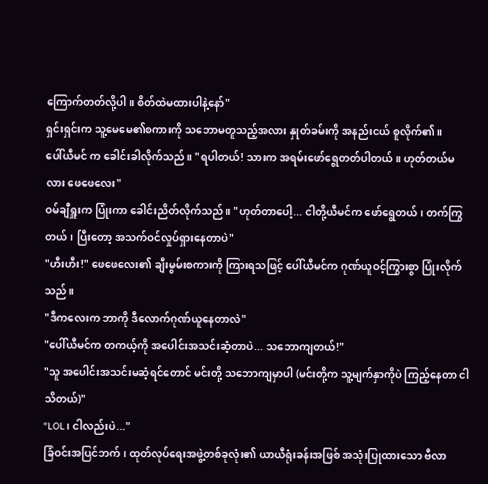ကြောက်တတ်လို့ပါ။ စိတ်ထဲမထားပါနဲ့နော်"
ရှင်းရှင်းက သူ့မေမေ၏စကားကို သဘောမတူသည့်အလား နှုတ်ခမ်းကို အနည်းငယ် စူလိုက်၏။
ပေါ်ယီမင် က ခေါင်းခါလိုက်သည်။ "ရပါတယ်! သားက အရမ်းဖော်ရွေတတ်ပါတယ်။ ဟုတ်တယ်မလား ဖေဖေလေး"
ဝမ်ချီရှူးက ပြုံးကာ ခေါင်းညိတ်လိုက်သည်။ "ဟုတ်တာပေါ့... ငါတို့ယီမင်က ဖော်ရွေတယ်၊ တက်ကြွတယ်၊ ပြီးတော့ အသက်ဝင်လှုပ်ရှားနေတာပဲ"
"ဟီးဟီး!" ဖေဖေလေး၏ ချီးမွမ်းစကားကို ကြားရသဖြင့် ပေါ်ယီမင်က ဂုဏ်ယူဝင့်ကြွားစွာ ပြုံးလိုက်သည်။
"ဒီကလေးက ဘာကို ဒီလောက်ဂုဏ်ယူနေတာလဲ"
"ပေါ်ယီမင်က တကယ့်ကို အပေါင်းအသင်းဆံ့တာပဲ... သဘောကျတယ်!"
"သူ အပေါင်းအသင်းမဆံ့ရင်တောင် မင်းတို့ သဘောကျမှာပါ (မင်းတို့က သူ့မျက်နှာကိုပဲ ကြည့်နေတာ ငါသိတယ်)"
"LOL၊ ငါလည်းပဲ..."
ခြံဝင်းအပြင်ဘက်၊ ထုတ်လုပ်ရေးအဖွဲ့တစ်ခုလုံး၏ ယာယီရုံးခန်းအဖြစ် အသုံးပြုထားသော ဗီလာ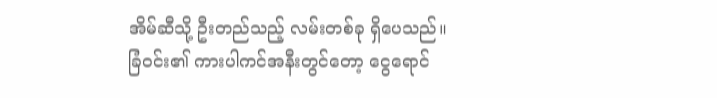အိမ်ဆီသို့ ဦးတည်သည့် လမ်းတစ်ခု ရှိပေသည်။
ခြံဝင်း၏ ကားပါကင်အနီးတွင်တော့ ငွေရောင်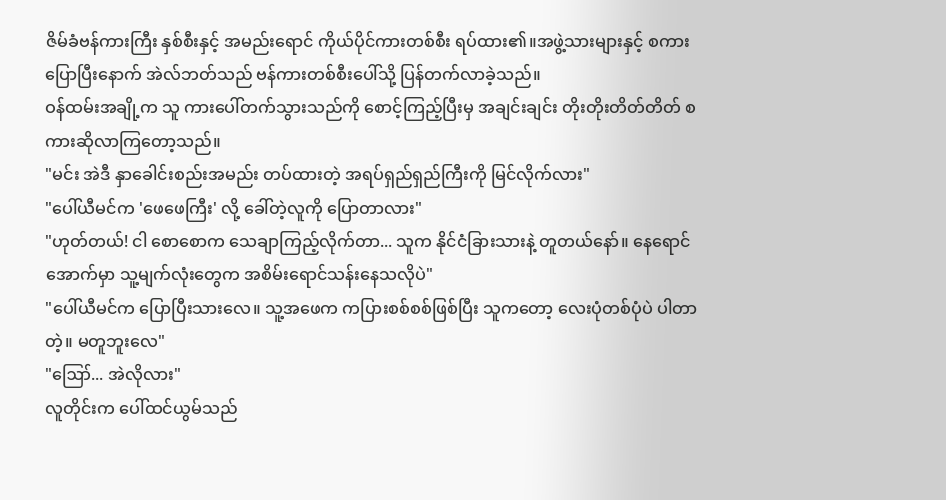ဇိမ်ခံဗန်ကားကြီး နှစ်စီးနှင့် အမည်းရောင် ကိုယ်ပိုင်ကားတစ်စီး ရပ်ထား၏။အဖွဲ့သားများနှင့် စကားပြောပြီးနောက် အဲလ်ဘတ်သည် ဗန်ကားတစ်စီးပေါ်သို့ ပြန်တက်လာခဲ့သည်။
ဝန်ထမ်းအချို့က သူ ကားပေါ်တက်သွားသည်ကို စောင့်ကြည့်ပြီးမှ အချင်းချင်း တိုးတိုးတိတ်တိတ် စကားဆိုလာကြတော့သည်။
"မင်း အဲဒီ နှာခေါင်းစည်းအမည်း တပ်ထားတဲ့ အရပ်ရှည်ရှည်ကြီးကို မြင်လိုက်လား"
"ပေါ်ယီမင်က 'ဖေဖေကြီး' လို့ ခေါ်တဲ့လူကို ပြောတာလား"
"ဟုတ်တယ်! ငါ စောစောက သေချာကြည့်လိုက်တာ... သူက နိုင်ငံခြားသားနဲ့ တူတယ်နော်။ နေရောင်အောက်မှာ သူ့မျက်လုံးတွေက အစိမ်းရောင်သန်းနေသလိုပဲ"
"ပေါ်ယီမင်က ပြောပြီးသားလေ။ သူ့အဖေက ကပြားစစ်စစ်ဖြစ်ပြီး သူကတော့ လေးပုံတစ်ပုံပဲ ပါတာတဲ့။ မတူဘူးလေ"
"ဪ... အဲလိုလား"
လူတိုင်းက ပေါ်ထင်ယွမ်သည်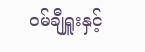ဝမ်ချီရှူးနှင့်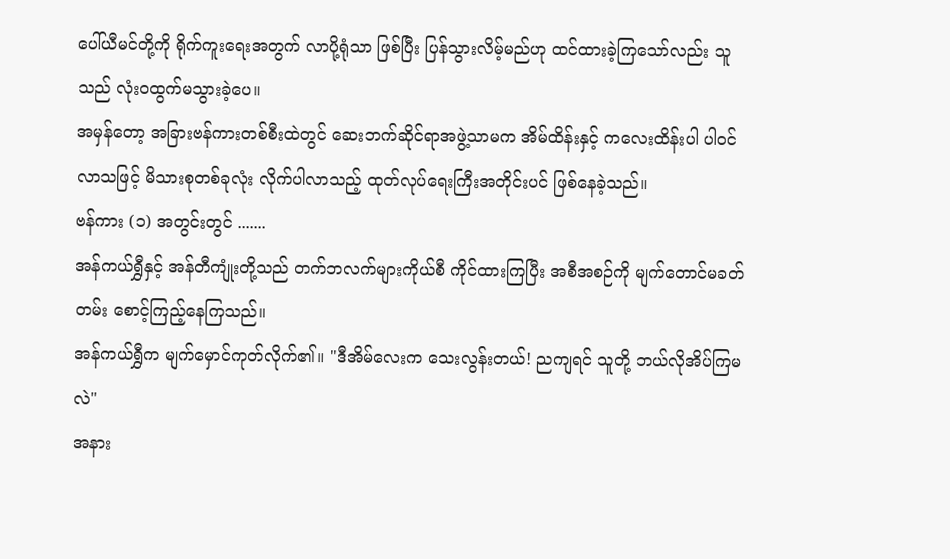ပေါ်ယီမင်တို့ကို ရိုက်ကူးရေးအတွက် လာပို့ရုံသာ ဖြစ်ပြီး ပြန်သွားလိမ့်မည်ဟု ထင်ထားခဲ့ကြသော်လည်း သူသည် လုံးဝထွက်မသွားခဲ့ပေ။
အမှန်တော့ အခြားဗန်ကားတစ်စီးထဲတွင် ဆေးဘက်ဆိုင်ရာအဖွဲ့သာမက အိမ်ထိန်းနှင့် ကလေးထိန်းပါ ပါဝင်လာသဖြင့် မိသားစုတစ်ခုလုံး လိုက်ပါလာသည့် ထုတ်လုပ်ရေးကြီးအတိုင်းပင် ဖြစ်နေခဲ့သည်။
ဗန်ကား (၁) အတွင်းတွင် .......
အန်ကယ်ရွှီနှင့် အန်တီကျုံးတို့သည် တက်ဘလက်များကိုယ်စီ ကိုင်ထားကြပြီး အစီအစဉ်ကို မျက်တောင်မခတ်တမ်း စောင့်ကြည့်နေကြသည်။
အန်ကယ်ရွှီက မျက်မှောင်ကုတ်လိုက်၏။ "ဒီအိမ်လေးက သေးလွန်းတယ်! ညကျရင် သူတို့ ဘယ်လိုအိပ်ကြမလဲ"
အနား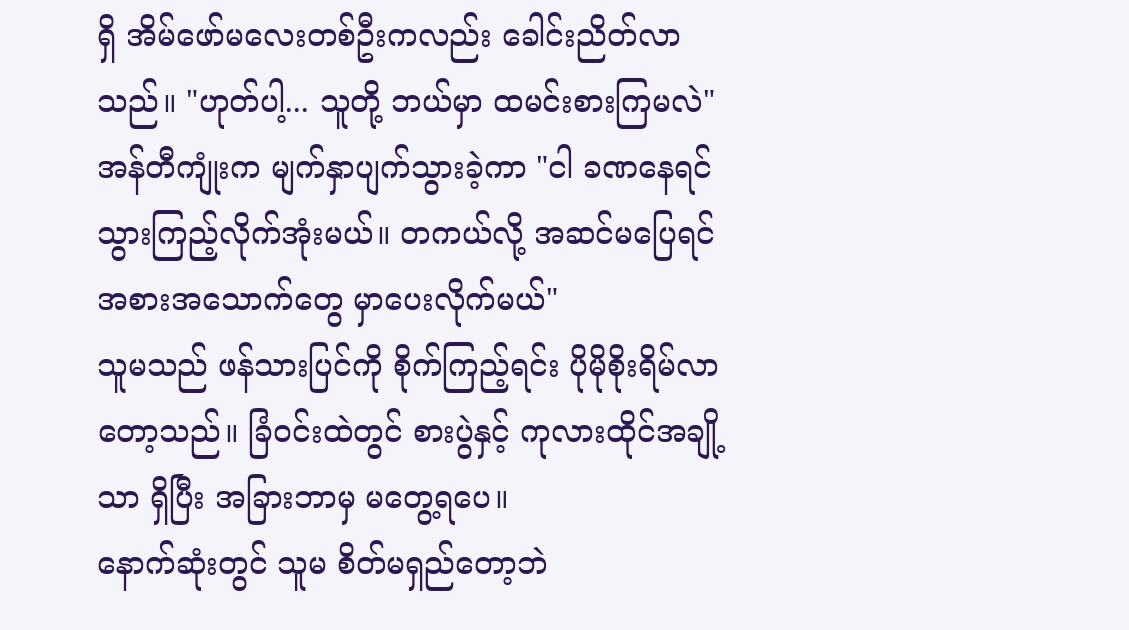ရှိ အိမ်ဖော်မလေးတစ်ဦးကလည်း ခေါင်းညိတ်လာသည်။ "ဟုတ်ပါ့... သူတို့ ဘယ်မှာ ထမင်းစားကြမလဲ"
အန်တီကျုံးက မျက်နှာပျက်သွားခဲ့ကာ "ငါ ခဏနေရင် သွားကြည့်လိုက်အုံးမယ်။ တကယ်လို့ အဆင်မပြေရင် အစားအသောက်တွေ မှာပေးလိုက်မယ်"
သူမသည် ဖန်သားပြင်ကို စိုက်ကြည့်ရင်း ပိုမိုစိုးရိမ်လာတော့သည်။ ခြံဝင်းထဲတွင် စားပွဲနှင့် ကုလားထိုင်အချို့သာ ရှိပြီး အခြားဘာမှ မတွေ့ရပေ။
နောက်ဆုံးတွင် သူမ စိတ်မရှည်တော့ဘဲ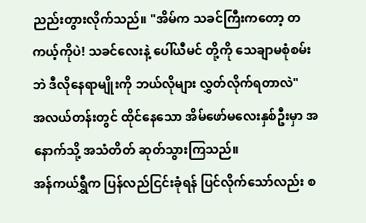ညည်းတွားလိုက်သည်။ "အိမ်က သခင်ကြီးကတော့ တကယ့်ကိုပဲ! သခင်လေးနဲ့ ပေါ်ယီမင် တို့ကို သေချာမစုံစမ်းဘဲ ဒီလိုနေရာမျိုးကို ဘယ်လိုများ လွှတ်လိုက်ရတာလဲ"
အလယ်တန်းတွင် ထိုင်နေသော အိမ်ဖော်မလေးနှစ်ဦးမှာ အနောက်သို့ အသံတိတ် ဆုတ်သွားကြသည်။
အန်ကယ်ရွှီက ပြန်လည်ငြင်းခုံရန် ပြင်လိုက်သော်လည်း စ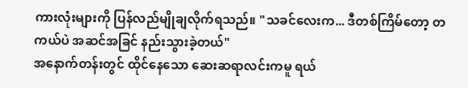ကားလုံးများကို ပြန်လည်မျိုချလိုက်ရသည်။ "သခင်လေးက... ဒီတစ်ကြိမ်တော့ တကယ်ပဲ အဆင်အခြင် နည်းသွားခဲ့တယ်"
အနောက်တန်းတွင် ထိုင်နေသော ဆေးဆရာလင်းကမူ ရယ်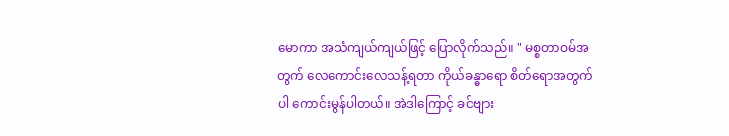မောကာ အသံကျယ်ကျယ်ဖြင့် ပြောလိုက်သည်။ " မစ္စတာဝမ်အတွက် လေကောင်းလေသန့်ရတာ ကိုယ်ခန္ဓာရော စိတ်ရောအတွက်ပါ ကောင်းမွန်ပါတယ်။ အဲဒါကြောင့် ခင်ဗျား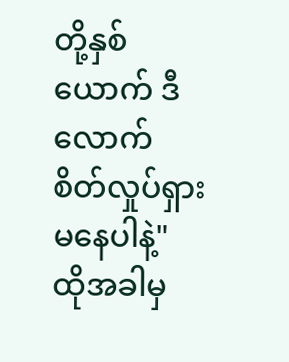တို့နှစ်ယောက် ဒီလောက် စိတ်လှုပ်ရှားမနေပါနဲ့"
ထိုအခါမှ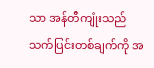သာ အန်တီကျုံးသည် သက်ပြင်းတစ်ချက်ကို အ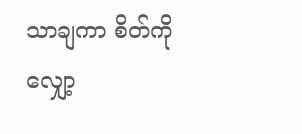သာချကာ စိတ်ကို လျှော့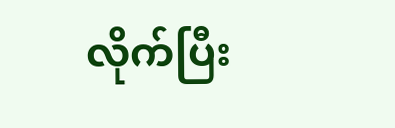လိုက်ပြီး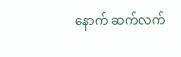နောက် ဆက်လက်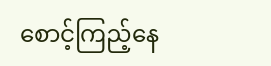စောင့်ကြည့်နေ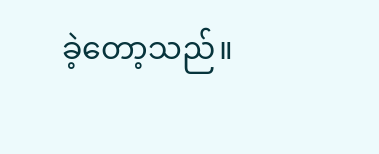ခဲ့တော့သည်။